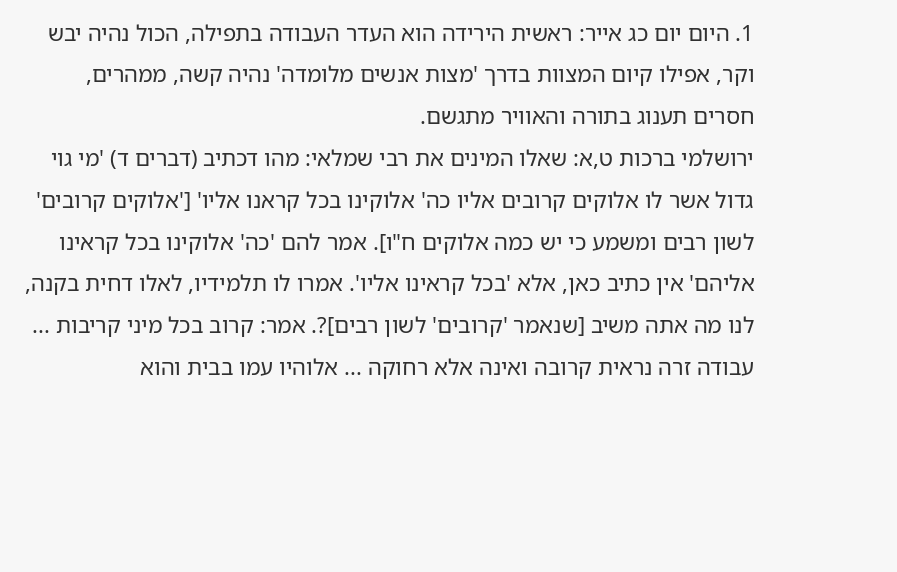1. היום יום כג אייר: ראשית הירידה הוא העדר העבודה בתפילה, הכול נהיה יבש וקר, אפילו קיום המצוות בדרך 'מצות אנשים מלומדה' נהיה קשה, ממהרים, חסרים תענוג בתורה והאוויר מתגשם.
ירושלמי ברכות ט,א: שאלו המינים את רבי שמלאי: מהו דכתיב (דברים ד) 'מי גוי גדול אשר לו אלוקים קרובים אליו כה' אלוקינו בכל קראנו אליו' ['אלוקים קרובים' לשון רבים ומשמע כי יש כמה אלוקים ח"ו]. אמר להם 'כה' אלוקינו בכל קראינו אליהם' אין כתיב כאן, אלא 'בכל קראינו אליו'. אמרו לו תלמידיו, לאלו דחית בקנה, לנו מה אתה משיב [שנאמר 'קרובים' לשון רבים]?. אמר: קרוב בכל מיני קריבות ... עבודה זרה נראית קרובה ואינה אלא רחוקה ... אלוהיו עמו בבית והוא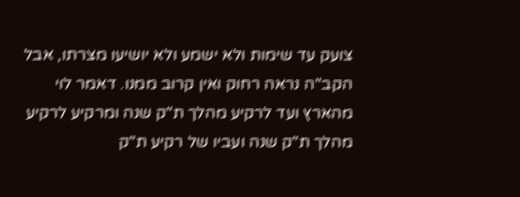צועק עד שימות ולא ישמע ולא יושיעו מצרתו, אבל הקב"ה נראה רחוק ואין קרוב ממנו. דאמר לוי מהארץ ועד לרקיע מהלך ת"ק שנה ומרקיע לרקיע מהלך ת"ק שנה ועביו של רקיע ת"ק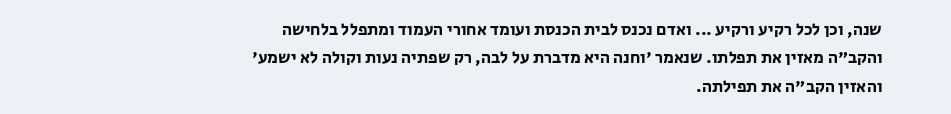שנה, וכן לכל רקיע ורקיע ... ואדם נכנס לבית הכנסת ועומד אחורי העמוד ומתפלל בלחישה והקב"ה מאזין את תפלתו. שנאמר 'וחנה היא מדברת על לבה, רק שפתיה נעות וקולה לא ישמע' והאזין הקב"ה את תפילתה.